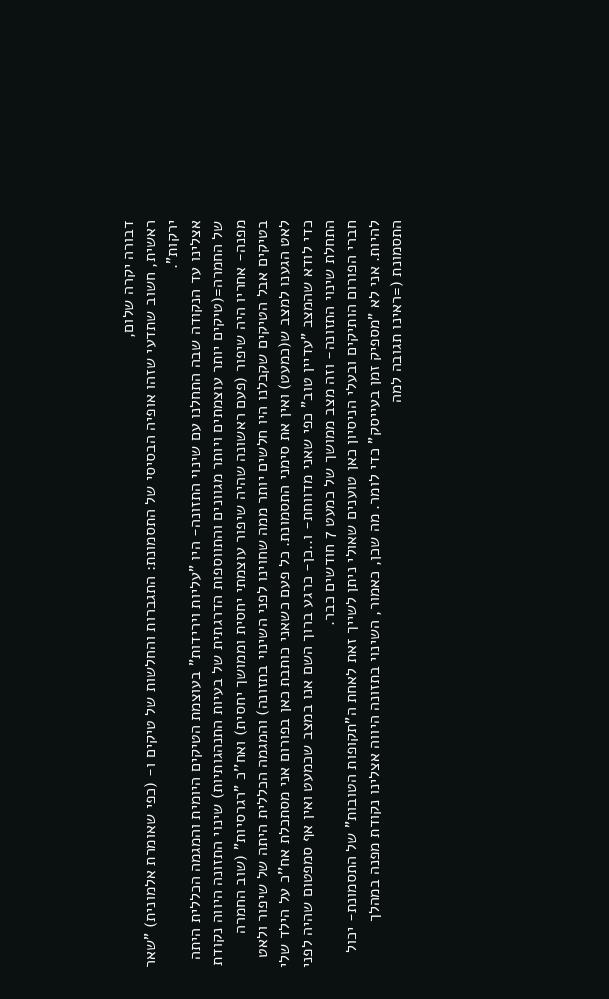דבורה יקרה שלום,
ראשית, חשוב שתדעי שזהו אופיה הבסיסי של התסמונת: התגברות והחלשות של טיקים ו- (כפי שאומרת אלמונית) "שאר ירקות".
אצלינו עד הנקודה שבה התחלנו עם שינוי התזונה- היו "עליות וירידות" בעוצמת הטיקים היומית והמגמה הכללית היתה של החמרה=(טיקים יותר עוצמתים ויותר מגוונים והתווספות הדרגתית של בעיות התנהגותיות) שינוי התזונה היווה נקודת מפנה- אחריו היה שיפור (פעם ראשונה שהיה שיפור עוצמתי יחסית וממושך יחסית) ואח''כ "רגרסיות" (שוב החמרה בטיקים אבל הטיקים שקבלנו היו חלשים יותר ממה שחוינו לפני השינוי בתזונה) והמגמה הכללית היתה של שיפור ולאט לאט הגענו למצב ש(כמעט) ואין את סימני התסמונת. כל פעם כשאני כותבת כאן בפורום אני מסתכלת אח''כ על הילד שלי כדי לודא שהמצב "עדיין טוב" כפי שאני מדווחת- ו..כן- כרגע ברוך השם אנו במצב שכמעט ואין אף סמפטום שהיה לפני התחלת שינוי התזונה- וזה מצב ממושך של כמעט 7 חודשים כבר.
חברי הפורום הותיקים ובעלי הניסיון כאן טוענים שאולי ניתן לשייך זאת לאחת ה"תקופות הטובות" של התסמונת- יכול להיות. אני לא "מספיק זמן בעייסק" כדי לומר. מה שכן, כאמור, השינוי בתזונה היווה אצלינו נקודת מפנה במהלך התסמונת (=ראינו תגובה למה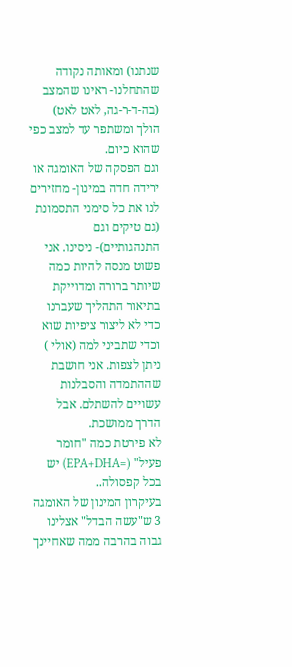שנתנו) ומאותה נקודה שהתחלנו- ראינו שהמצב (בה-ד-ר-גה, לאט לאט) הולך ומשתפר עד למצב כפי שהוא כיום.
וגם הפסקה של האומגה או ירידה חדה במינון- מחזירים לנו את כל סימני התסמונת (גם טיקים וגם התנהגותיים)- ניסינו. אני פשוט מנסה להיות כמה שיותר ברורה ומדוייקת בתיאור התהליך שעברנו כדי לא ליצור ציפיות שוא וכדי שתביני למה (אולי ) ניתן לצפות. אני חושבת שההתמדה והסבלנות עשויים להשתלם. אבל הדרך ממושכת.
לא פירטת כמה "חומר פעיל" (=EPA+DHA) יש בכל קפסולה..
בעיקרון המינון של האומגה 3 ש"עשה הבדל" אצלינו גבוה בהרבה ממה שאחיינך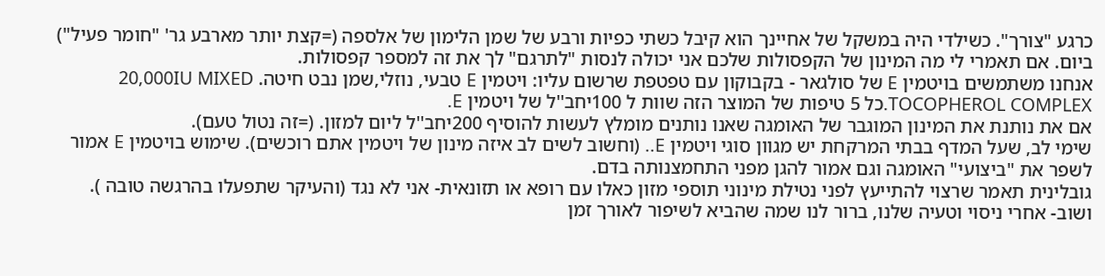כרגע "צורך". כשילדי היה במשקל של אחיינך הוא קיבל כשתי כפיות ורבע של שמן הלימון של אלספה (=קצת יותר מארבע גר' "חומר פעיל") ביום. אם תאמרי לי מה המינון של הקפסולות שלכם אני יכולה לנסות "לתרגם" לך את זה למספר קפסולות.
אנחנו משתמשים בויטמין E של סולגאר - בקבוקון עם טפטפת שרשום עליו: ויטמין E טבעי, נוזלי,שמן נבט חיטה. 20,000IU MIXED TOCOPHEROL COMPLEX.כל 5 טיפות של המוצר הזה שוות ל 100יחב''ל של ויטמין E.
אם את נותנת את המינון המוגבר של האומגה שאנו נותנים מומלץ לעשות להוסיף 200יחב''ל ליום למזון. (=זה נטול טעם).
שימי לב, שעל המדף בבתי המרקחת יש מגוון סוגי ויטמין E.. (וחשוב לשים לב איזה מינון של ויטמין אתם רוכשים). שימוש בויטמין E אמור לשפר את "ביצועי" האומגה וגם אמור להגן מפני התחמצנותה בדם.
גובלינית תאמר שרצוי להתייעץ לפני נטילת מינוני תוספי מזון כאלו עם רופא או תזונאית- אני לא נגד (והעיקר שתפעלו בהרגשה טובה ).
ושוב- אחרי ניסוי וטעיה שלנו, ברור לנו שמה שהביא לשיפור לאורך זמן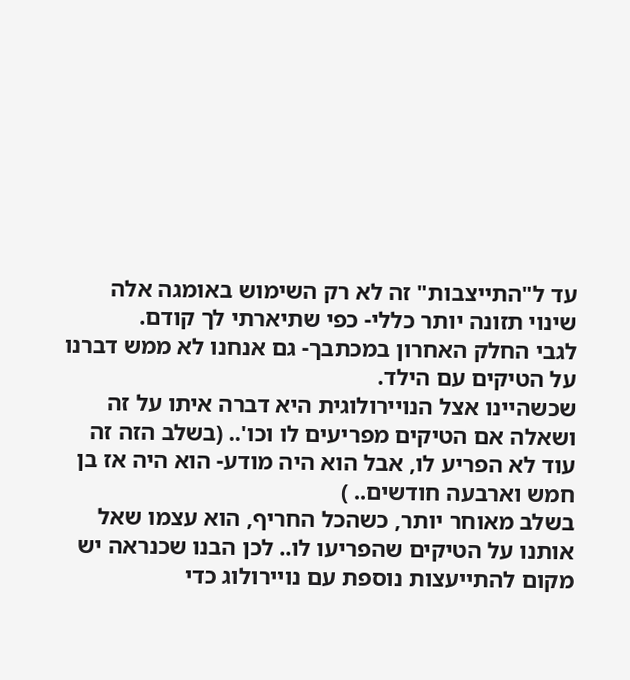עד ל"התייצבות" זה לא רק השימוש באומגה אלה שינוי תזונה יותר כללי- כפי שתיארתי לך קודם.
לגבי החלק האחרון במכתבך- גם אנחנו לא ממש דברנו על הטיקים עם הילד.
שכשהיינו אצל הנויירולוגית היא דברה איתו על זה ושאלה אם הטיקים מפריעים לו וכו'.. (בשלב הזה זה עוד לא הפריע לו, אבל הוא היה מודע- הוא היה אז בן חמש וארבעה חודשים.. )
בשלב מאוחר יותר, כשהכל החריף, הוא עצמו שאל אותנו על הטיקים שהפריעו לו.. לכן הבנו שכנראה יש מקום להתייעצות נוספת עם נויירולוג כדי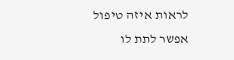לראות איזה טיפול אפשר לתת לו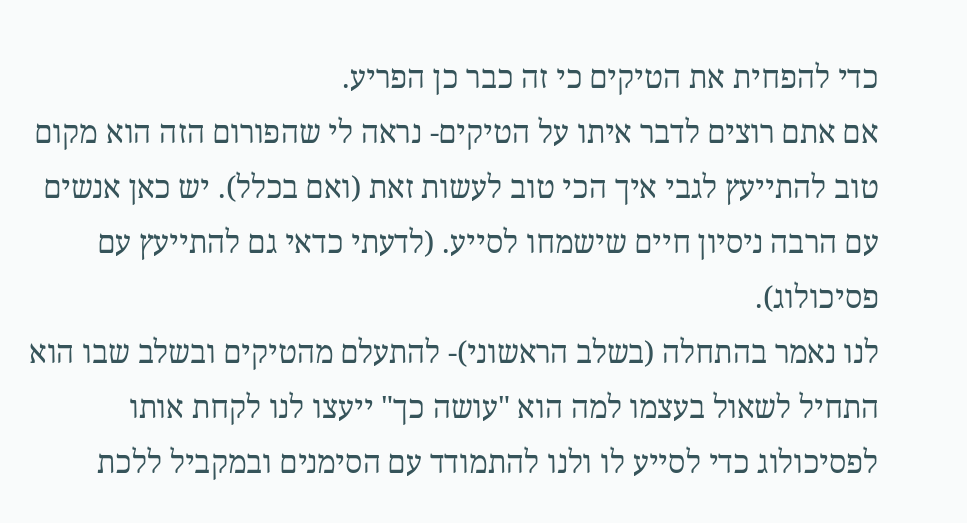כדי להפחית את הטיקים כי זה כבר כן הפריע.
אם אתם רוצים לדבר איתו על הטיקים- נראה לי שהפורום הזה הוא מקום טוב להתייעץ לגבי איך הכי טוב לעשות זאת (ואם בכלל). יש כאן אנשים עם הרבה ניסיון חיים שישמחו לסייע. (לדעתי כדאי גם להתייעץ עם פסיכולוג).
לנו נאמר בהתחלה (בשלב הראשוני)- להתעלם מהטיקים ובשלב שבו הוא התחיל לשאול בעצמו למה הוא "עושה כך" ייעצו לנו לקחת אותו לפסיכולוג כדי לסייע לו ולנו להתמודד עם הסימנים ובמקביל ללכת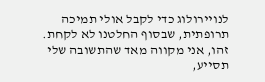לנויירולוג כדי לקבל אולי תמיכה תרופתית, שבסוף החלטנו לא לקחת.
זהו, אני מקווה מאד שהתשובה שלי תסייע,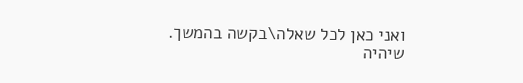ואני כאן לכל שאלה\בקשה בהמשך.
שיהיה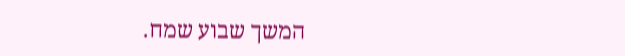המשך שבוע שמח.